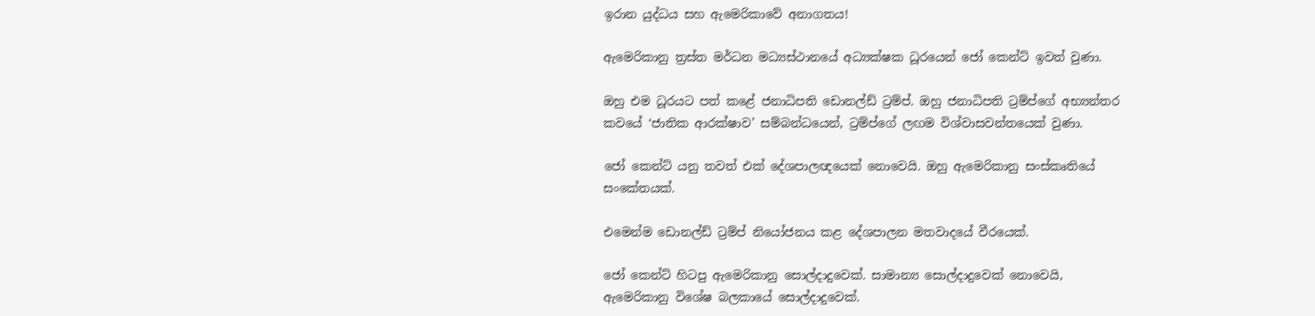ඉරාන යුද්ධය සහ ඇමෙරිකාවේ අනාගතය!

ඇමෙරිකානු ත්‍රස්ත මර්ධන මධ්‍යස්ථානයේ අධ්‍යක්ෂක ධූරයෙන් ජෝ කෙන්ට් ඉවත් වුණා.

ඔහු එම ධූරයට පත් කළේ ජනාධිපති ඩොනල්ඩ් ට්‍රම්ප්. ඔහු ජනාධිපති ට්‍රම්ප්ගේ අභ්‍යන්තර කවයේ ‘ජාතික ආරක්ෂාව’ සම්බන්ධයෙන්, ට්‍රම්ප්ගේ ලඟම විශ්වාසවන්තයෙක් වුණා.

ජෝ කෙන්ට් යනු තවත් එක් දේශපාලඥයෙක් නොවෙයි. ඔහු ඇමෙරිකානු සංස්කෘතියේ සංකේතයක්.

එමෙන්ම ඩොනල්ඩ් ට්‍රම්ප් නියෝජනය කළ දේශපාලන මතවාදයේ වීරයෙක්.

ජෝ කෙන්ට් හිටපු ඇමෙරිකානු සොල්දාදුවෙක්. සාමාන්‍ය සොල්දාදුවෙක් නොවෙයි, ඇමෙරිකානු විශේෂ බලකායේ සොල්දාදුවෙක්.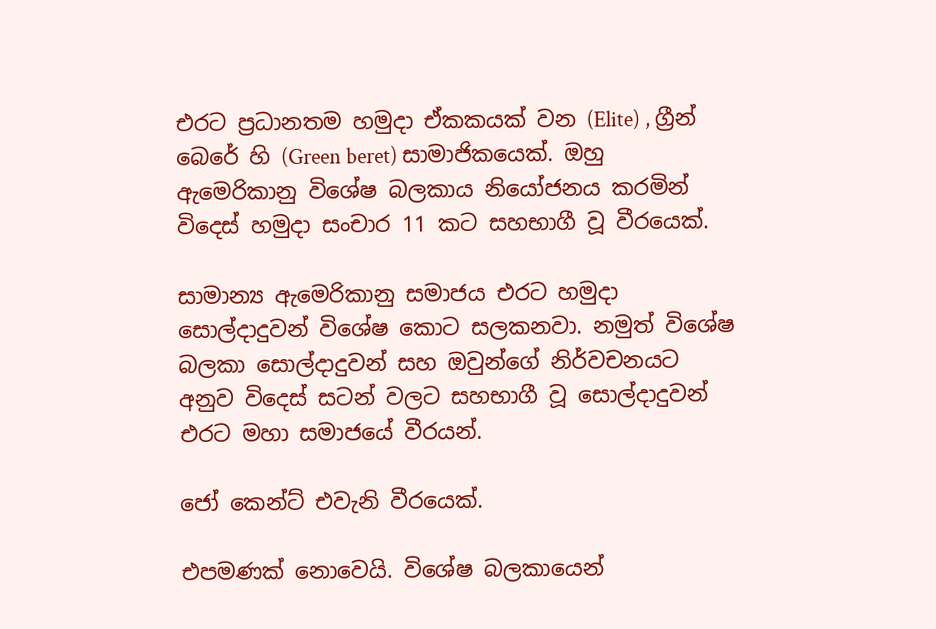එරට ප්‍රධානතම හමුදා ඒකකයක් වන (Elite) , ග්‍රීන් බෙරේ හි (Green beret) සාමාජිකයෙක්. ඔහු ඇමෙරිකානු විශේෂ බලකාය නියෝජනය කරමින් විදෙස් හමුදා සංචාර 11 කට සහභාගී වූ වීරයෙක්.

සාමාන්‍ය ඇමෙරිකානු සමාජය එරට හමුදා සොල්දාදුවන් විශේෂ කොට සලකනවා. නමුත් විශේෂ බලකා සොල්දාදුවන් සහ ඔවුන්ගේ නිර්වචනයට අනුව විදෙස් සටන් වලට සහභාගී වූ සොල්දාදුවන් එරට මහා සමාජයේ වීරයන්.

ජෝ කෙන්ට් එවැනි වීරයෙක්.

එපමණක් නොවෙයි. විශේෂ බලකායෙන්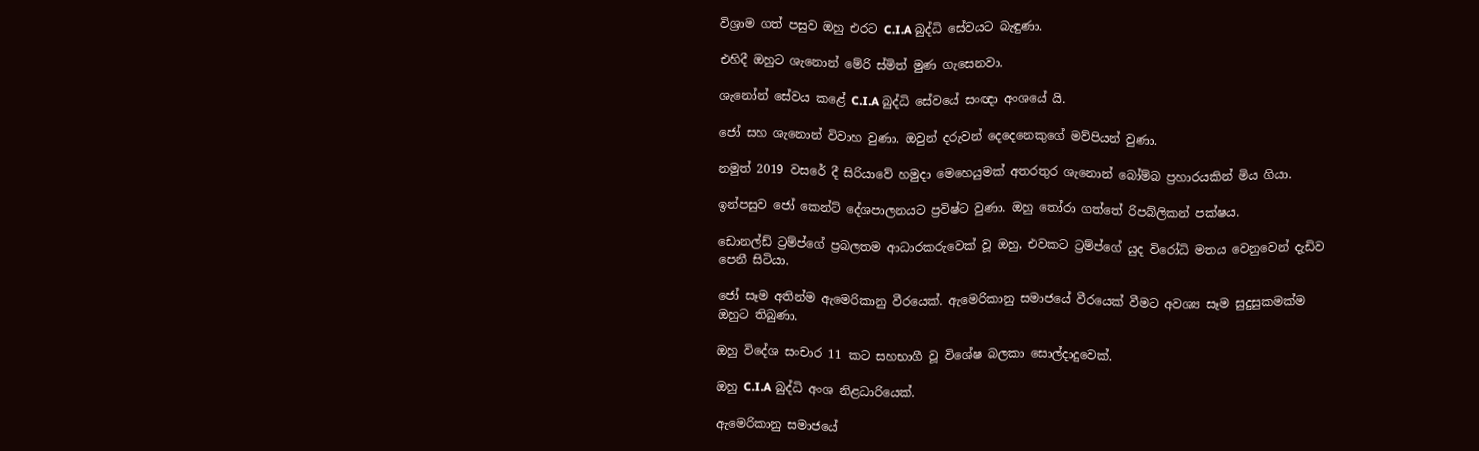විශ්‍රාම ගත් පසුව ඔහු එරට C.I.A බුද්ධි සේවයට බැඳුණා.

එහිදී ඔහුට ශැනොන් මේරි ස්මිත් මුණ ගැසෙනවා.

ශැනෝන් සේවය කළේ C.I.A බුද්ධි සේවයේ සංඥා අංශයේ යි.

ජෝ සහ ශැනොන් විවාහ වුණා. ඔවුන් දරුවන් දෙදෙනෙකුගේ මව්පියන් වුණා.

නමුත් 2019 වසරේ දී සිරියාවේ හමුදා මෙහෙයුමක් අතරතුර ශැනොන් බෝම්බ ප්‍රහාරයකින් මිය ගියා.

ඉන්පසුව ජෝ කෙන්ට් දේශපාලනයට ප්‍රවිෂ්ට වුණා. ඔහු තෝරා ගත්තේ රිපබ්ලිකන් පක්ෂය.

ඩොනල්ඩ් ට්‍රම්ප්ගේ ප්‍රබලතම ආධාරකරුවෙක් වූ ඔහු, එවකට ට්‍රම්ප්ගේ යුද විරෝධි මතය වෙනුවෙන් දැඩිව පෙනී සිටියා.

ජෝ සෑම අතින්ම ඇමෙරිකානු වීරයෙක්. ඇමෙරිකානු සමාජයේ වීරයෙක් වීමට අවශ්‍ය සෑම සුදුසුකමක්ම ඔහුට තිබුණා.

ඔහු විදේශ සංචාර 11 කට සහභාගී වූ විශේෂ බලකා සොල්දාදුවෙක්.

ඔහු C.I.A බුද්ධි අංශ නිළධාරියෙක්.

ඇමෙරිකානු සමාජයේ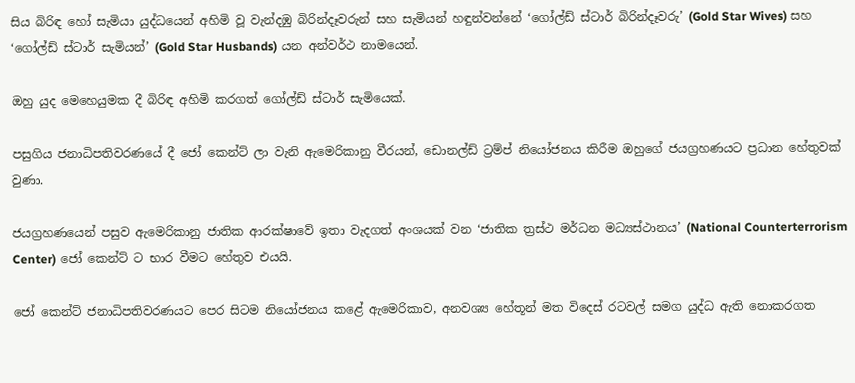සිය බිරිඳ හෝ සැමියා යුද්ධයෙන් අහිමි වූ වැන්දඹු බිරින්දෑවරුන් සහ සැමියන් හඳුන්වන්නේ ‘ගෝල්ඩ් ස්ටාර් බිරින්දෑවරු’ (Gold Star Wives) සහ ‘ගෝල්ඩ් ස්ටාර් සැමියන්’ (Gold Star Husbands) යන අන්වර්ථ නාමයෙන්.

ඔහු යුද මෙහෙයුමක දී බිරිඳ අහිමි කරගත් ගෝල්ඩ් ස්ටාර් සැමියෙක්.

පසුගිය ජනාධිපතිවරණයේ දී ජෝ කෙන්ට් ලා වැනි ඇමෙරිකානු වීරයන්, ඩොනල්ඩ් ට්‍රම්ප් නියෝජනය කිරීම ඔහුගේ ජයග්‍රහණයට ප්‍රධාන හේතුවක් වුණා.

ජයග්‍රහණයෙන් පසුව ඇමෙරිකානු ජාතික ආරක්ෂාවේ ඉතා වැදගත් අංශයක් වන ‘ජාතික ත්‍රස්ථ මර්ධන මධ්‍යස්ථානය’ (National Counterterrorism Center) ජෝ කෙන්ට් ට භාර වීමට හේතුව එයයි.

ජෝ කෙන්ට් ජනාධිපතිවරණයට පෙර සිටම නියෝජනය කළේ ඇමෙරිකාව, අනවශ්‍ය හේතූන් මත විදෙස් රටවල් සමග යුද්ධ ඇති නොකරගත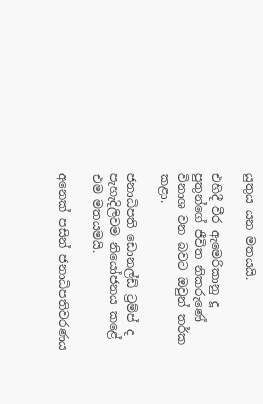යුතුය යන මතයයි.

එහිදී වීර ඇමෙරිකානු දූ පුතුන්ගේ ජීවිත නිකරුණේ විනාශ වන බවට ඔවුන් තර්ක කළා.

ජනාධිපති ඩොනල්ඩ් ට්‍රම්ප් ද පැහැදිලිවම නියෝජනය කළේ එම මතයමයි.

අනෙක් පසින් ජනාධිපතිවරණය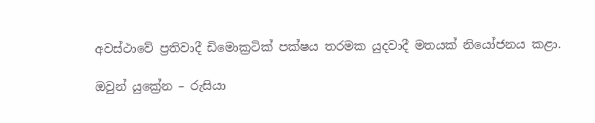අවස්ථාවේ ප්‍රතිවාදී ඩිමොක්‍රටික් පක්ෂය තරමක යුදවාදී මතයක් නියෝජනය කළා.

ඔවුන් යුක්‍රේන – රුසියා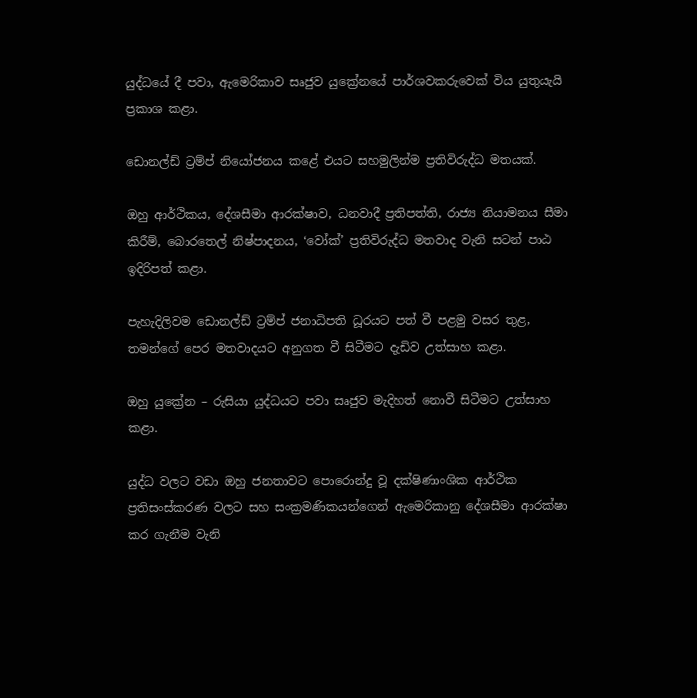යුද්ධයේ දී පවා, ඇමෙරිකාව සෘජුව යුක්‍රේනයේ පාර්ශවකරුවෙක් විය යුතුයැයි ප්‍රකාශ කළා.

ඩොනල්ඩ් ට්‍රම්ප් නියෝජනය කළේ එයට සහමුලින්ම ප්‍රතිවිරුද්ධ මතයක්.

ඔහු ආර්ථිකය, දේශසීමා ආරක්ෂාව, ධනවාදී ප්‍රතිපත්ති, රාජ්‍ය නියාමනය සීමා කිරීම්, බොරතෙල් නිෂ්පාදනය, ‘වෝක්’ ප්‍රතිවිරුද්ධ මතවාද වැනි සටන් පාඨ ඉදිරිපත් කළා.

පැහැදිලිවම ඩොනල්ඩ් ට්‍රම්ප් ජනාධිපති ධූරයට පත් වී පළමු වසර තුළ, තමන්ගේ පෙර මතවාදයට අනුගත වී සිටීමට දැඩිව උත්සාහ කළා.

ඔහු යුක්‍රේන – රුසියා යුද්ධයට පවා සෘජුව මැදිහත් නොවී සිටීමට උත්සාහ කළා.

යුද්ධ වලට වඩා ඔහු ජනතාවට පොරොන්දු වූ දක්ෂිණාංශික ආර්ථික ප්‍රතිසංස්කරණ වලට සහ සංක්‍රමණිකයන්ගෙන් ඇමෙරිකානු දේශසීමා ආරක්ෂා කර ගැනීම වැනි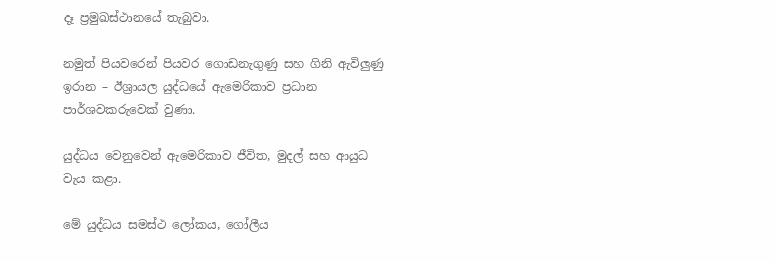දෑ ප්‍රමුඛස්ථානයේ තැබුවා.

නමුත් පියවරෙන් පියවර ගොඩනැගුණු සහ ගිනි ඇවිලුණු ඉරාන – ඊශ්‍රායල යුද්ධයේ ඇමෙරිකාව ප්‍රධාන පාර්ශවකරුවෙක් වුණා.

යුද්ධය වෙනුවෙන් ඇමෙරිකාව ජීවිත, මුදල් සහ ආයුධ වැය කළා.

මේ යුද්ධය සමස්ථ ලෝකය, ගෝලීය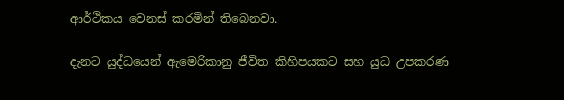ආර්ථිකය වෙනස් කරමින් තිබෙනවා.

දැනට යුද්ධයෙන් ඇමෙරිකානු ජීවිත කිහිපයකට සහ යුධ උපකරණ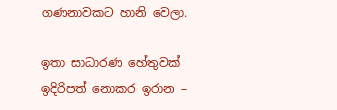ගණනාවකට හානි වෙලා.

ඉතා සාධාරණ හේතුවක් ඉදිරිපත් නොකර ඉරාන –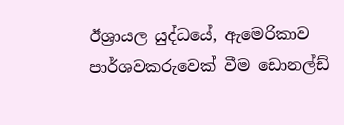ඊශ්‍රායල යුද්ධයේ, ඇමෙරිකාව පාර්ශවකරුවෙක් වීම ඩොනල්ඩ්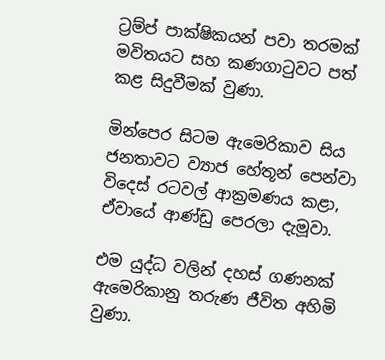ට්‍රම්ප් පාක්ෂිකයන් පවා තරමක් මවිතයට සහ කණගාටුවට පත් කළ සිදුවීමක් වුණා.

මින්පෙර සිටම ඇමෙරිකාව සිය ජනතාවට ව්‍යාජ හේතූන් පෙන්වා විදෙස් රටවල් ආක්‍රමණය කළා, ඒවායේ ආණ්ඩු පෙරලා දැමූවා.

එම යුද්ධ වලින් දහස් ගණනක් ඇමෙරිකානු තරුණ ජීවිත අහිමි වුණා.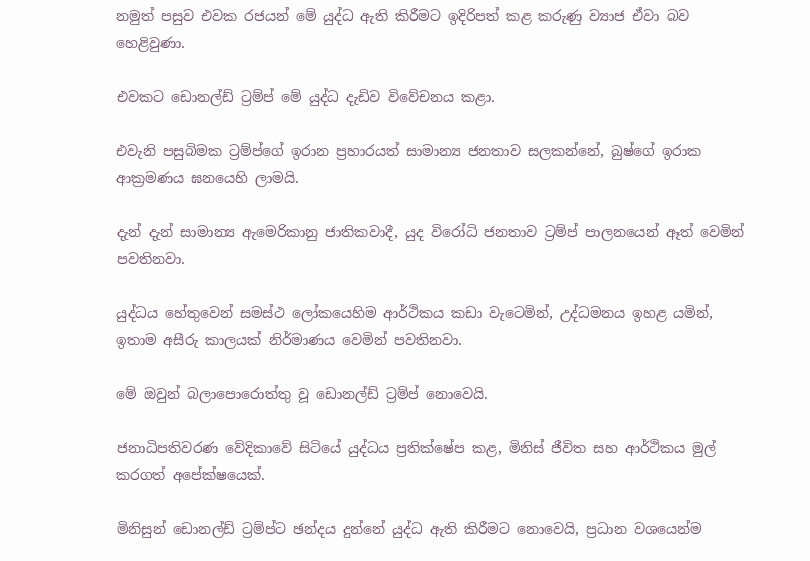නමුත් පසුව එවක රජයන් මේ යුද්ධ ඇති කිරීමට ඉදිරිපත් කළ කරුණු ව්‍යාජ ඒවා බව හෙළිවුණා.

එවකට ඩොනල්ඩ් ට්‍රම්ප් මේ යුද්ධ දැඩිව විවේචනය කළා.

එවැනි පසුබිමක ට්‍රම්ප්ගේ ඉරාන ප්‍රහාරයත් සාමාන්‍ය ජනතාව සලකන්නේ, බුෂ්ගේ ඉරාක ආක්‍රමණය ඝනයෙහි ලාමයි.

දැන් දැන් සාමාන්‍ය ඇමෙරිකානු ජාතිකවාදී, යුද විරෝධි ජනතාව ට්‍රම්ප් පාලනයෙන් ඈත් වෙමින් පවතිනවා.

යුද්ධය හේතුවෙන් සමස්ථ ලෝකයෙහිම ආර්ථිකය කඩා වැටෙමින්, උද්ධමනය ඉහළ යමින්, ඉතාම අසීරු කාලයක් නිර්මාණය වෙමින් පවතිනවා.

මේ ඔවුන් බලාපොරොත්තු වූ ඩොනල්ඩ් ට්‍රම්ප් නොවෙයි.

ජනාධිපතිවරණ වේදිකාවේ සිටියේ යුද්ධය ප්‍රතික්ෂේප කළ, මිනිස් ජීවිත සහ ආර්ථිකය මුල් කරගත් අපේක්ෂයෙක්.

මිනිසුන් ඩොනල්ඩ් ට්‍රම්ප්ට ඡන්දය දුන්නේ යුද්ධ ඇති කිරීමට නොවෙයි, ප්‍රධාන වශයෙන්ම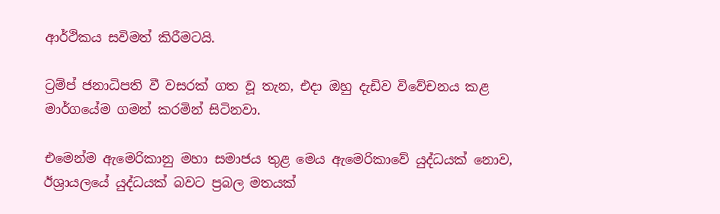ආර්ථිකය සවිමත් කිරීමටයි.

ට්‍රම්ප් ජනාධිපති වී වසරක් ගත වූ තැන, එදා ඔහු දැඩිව විවේචනය කළ මාර්ගයේම ගමන් කරමින් සිටිනවා.

එමෙන්ම ඇමෙරිකානු මහා සමාජය තුළ මෙය ඇමෙරිකාවේ යුද්ධයක් නොව, ඊශ්‍රායලයේ යුද්ධයක් බවට ප්‍රබල මතයක්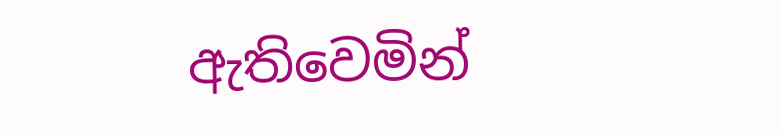ඇතිවෙමින්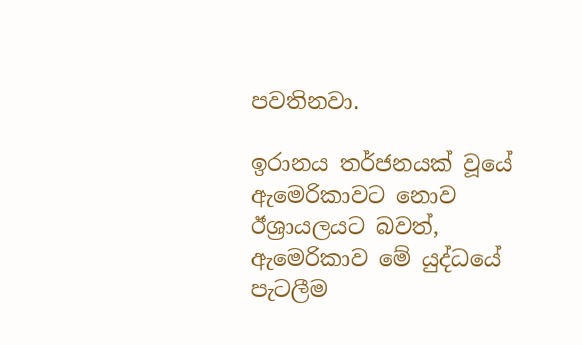පවතිනවා.

ඉරානය තර්ජනයක් වූයේ ඇමෙරිකාවට නොව ඊශ්‍රායලයට බවත්, ඇමෙරිකාව මේ යුද්ධයේ පැටලීම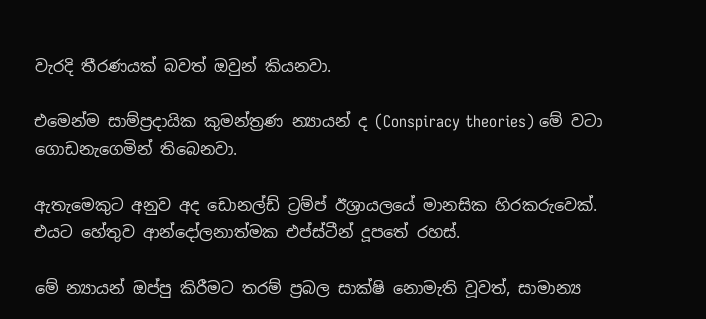වැරදි තීරණයක් බවත් ඔවුන් කියනවා.

එමෙන්ම සාම්ප්‍රදායික කුමන්ත්‍රණ න්‍යායන් ද (Conspiracy theories) මේ වටා ගොඩනැගෙමින් තිබෙනවා.

ඇතැමෙකුට අනුව අද ඩොනල්ඩ් ට්‍රම්ප් ඊශ්‍රායලයේ මානසික හිරකරුවෙක්. එයට හේතුව ආන්දෝලනාත්මක එප්ස්ටීන් දූපතේ රහස්.

මේ න්‍යායන් ඔප්පු කිරීමට තරම් ප්‍රබල සාක්ෂි නොමැති වූවත්, සාමාන්‍ය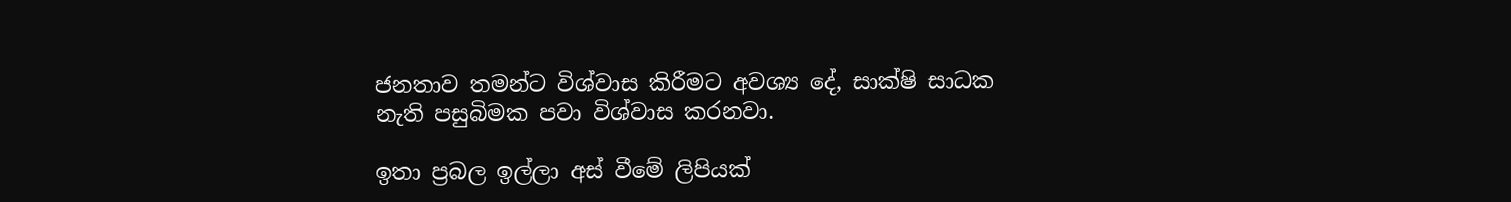ජනතාව තමන්ට විශ්වාස කිරීමට අවශ්‍ය දේ, සාක්ෂි සාධක නැති පසුබිමක පවා විශ්වාස කරනවා.

ඉතා ප්‍රබල ඉල්ලා අස් වීමේ ලිපියක්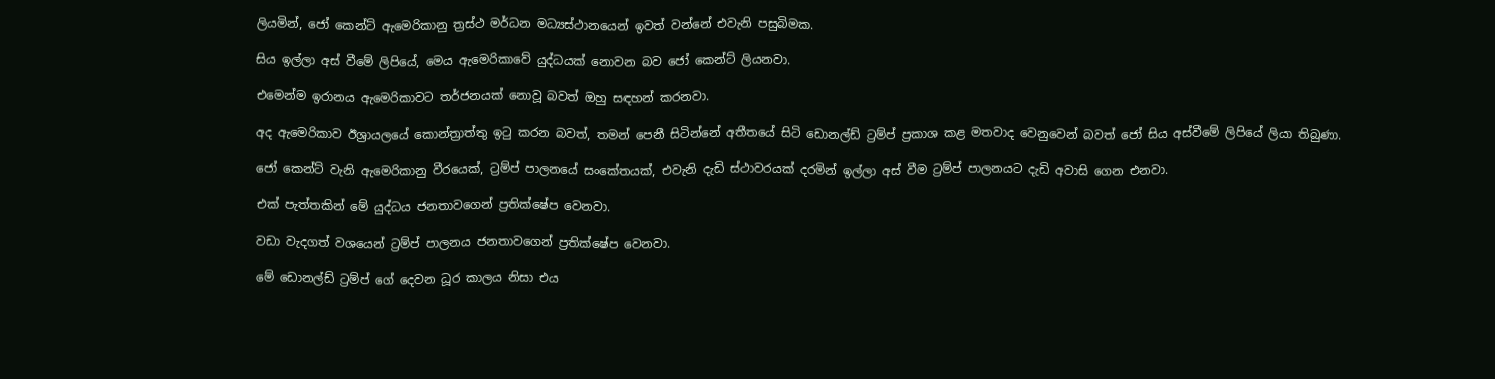ලියමින්, ජෝ කෙන්ට් ඇමෙරිකානු ත්‍රස්ථ මර්ධන මධ්‍යස්ථානයෙන් ඉවත් වන්නේ එවැනි පසුබිමක.

සිය ඉල්ලා අස් වීමේ ලිපියේ, මෙය ඇමෙරිකාවේ යුද්ධයක් නොවන බව ජෝ කෙන්ට් ලියනවා.

එමෙන්ම ඉරානය ඇමෙරිකාවට තර්ජනයක් නොවූ බවත් ඔහු සඳහන් කරනවා.

අද ඇමෙරිකාව ඊශ්‍රායලයේ කොන්ත්‍රාත්තු ඉටු කරන බවත්, තමන් පෙනී සිටින්නේ අතීතයේ සිටි ඩොනල්ඩ් ට්‍රම්ප් ප්‍රකාශ කළ මතවාද වෙනුවෙන් බවත් ජෝ සිය අස්වීමේ ලිපියේ ලියා තිබුණා.

ජෝ කෙන්ට් වැනි ඇමෙරිකානු වීරයෙක්, ට්‍රම්ප් පාලනයේ සංකේතයක්, එවැනි දැඩි ස්ථාවරයක් දරමින් ඉල්ලා අස් වීම ට්‍රම්ප් පාලනයට දැඩි අවාසි ගෙන එනවා.

එක් පැත්තකින් මේ යුද්ධය ජනතාවගෙන් ප්‍රතික්ෂේප වෙනවා.

වඩා වැදගත් වශයෙන් ට්‍රම්ප් පාලනය ජනතාවගෙන් ප්‍රතික්ෂේප වෙනවා.

මේ ඩොනල්ඩ් ට්‍රම්ප් ගේ දෙවන ධූර කාලය නිසා එය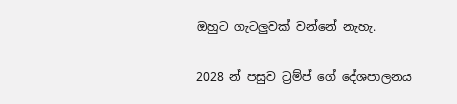ඔහුට ගැටලුවක් වන්නේ නැහැ.

2028 න් පසුව ට්‍රම්ප් ගේ දේශපාලනය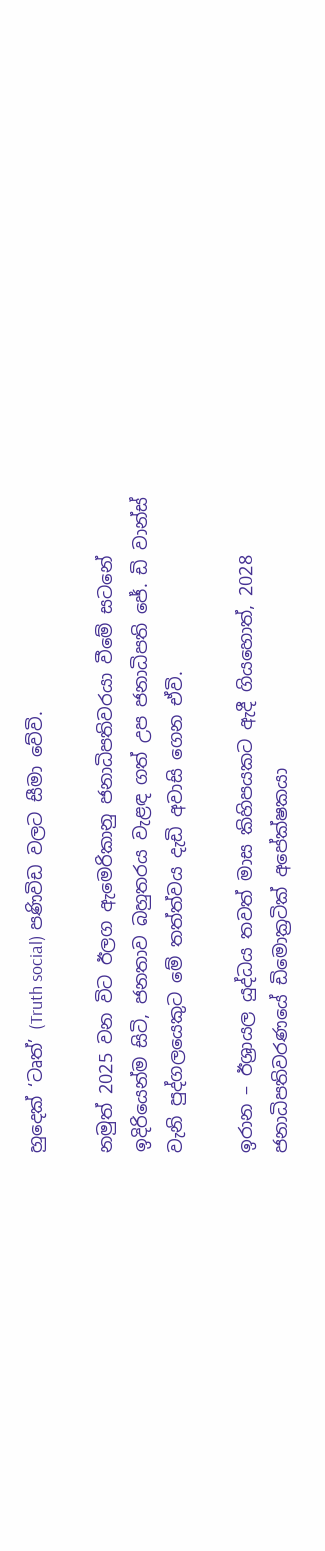හුදෙක් ‘ටෘත්’ (Truth social) පණිවිඩ වලට සීමා වේවි.

නමුත් 2025 වන විට ඊලග ඇමෙරිකානු ජනාධිපතිවරයා වීමේ සටනේ ඉදිරියෙන්ම සිටි, ජනතාව බහුතරය වැළඳ ගත් උප ජනාධිපති ජේ. ඩි වාන්ස් වැනි පුද්ගලයෙකුට මේ තත්ත්වය දැඩි අවාසි ගෙන ඒවි.

ඉරාන – ඊශ්‍රායල යුද්ධය තවත් මාස කිහිපයකට ඇදී ගියහොත්, 2028 ජනාධිපතිවරණයේ ඩිමොක්‍රටික් අපේක්ෂකයා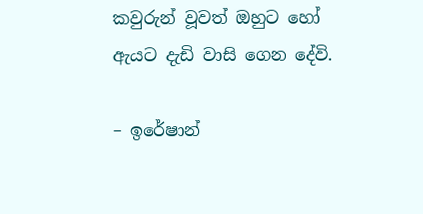කවුරුන් වූවත් ඔහුට හෝ ඇයට දැඩි වාසි ගෙන දේවි.

– ඉරේෂාන්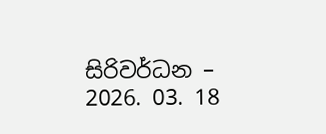සිරිවර්ධන –
2026. 03. 18